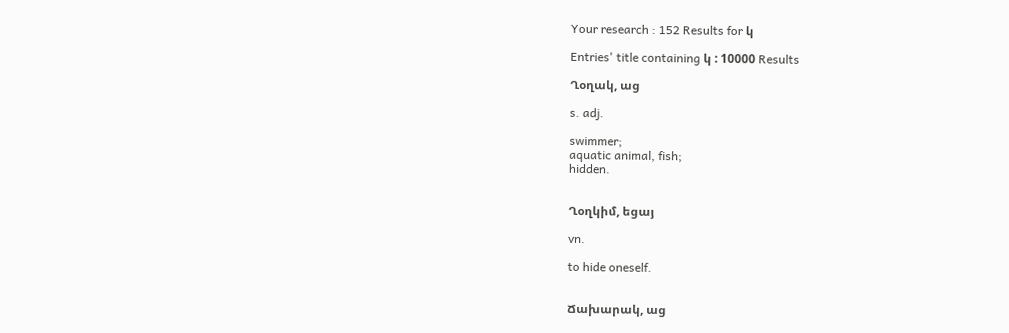Your research : 152 Results for կ

Entries' title containing կ : 10000 Results

Ղօղակ, աց

s. adj.

swimmer;
aquatic animal, fish;
hidden.


Ղօղկիմ, եցայ

vn.

to hide oneself.


Ճախարակ, աց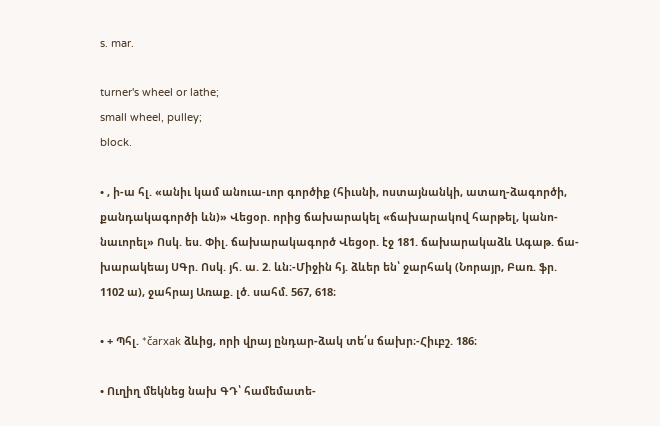s. mar.

turner's wheel or lathe;
small wheel, pulley;
block.

• , ի-ա հլ. «անիւ կամ անուա-ւոր գործիք (հիւսնի, ոստայնանկի, ատաղ-ձագործի, քանդակագործի ևն)» Վեցօր. որից ճախարակել «ճախարակով հարթել, կանո-նաւորել» Ոսկ. ես. Փիլ. ճախարակագործ Վեցօր. էջ 181. ճախարակաձև Ագաթ. ճա-խարակեայ ՍԳր. Ոսկ. յհ. ա. 2. ևն։-Միջին հյ. ձևեր են՝ ջարհակ (Նորայր, Բառ. ֆր. 1102 ա), ջահրայ Առաք. լծ. սահմ. 567, 618։

• + Պհլ. *čarxak ձևից, որի վրայ ընդար-ձակ տե՛ս ճախր։-Հիւբշ. 186։

• Ուղիղ մեկնեց նախ ԳԴ՝ համեմատե-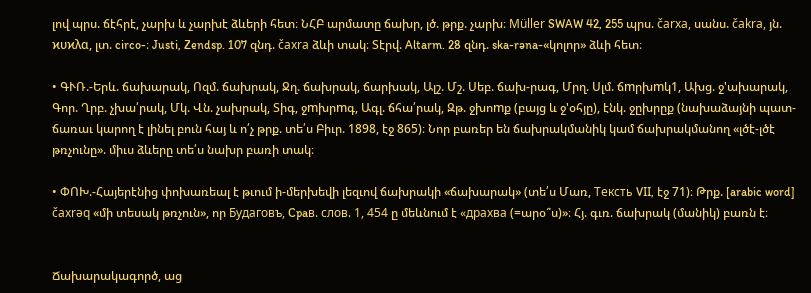լով պրս. ճէհրէ, չարխ և չարխէ ձևերի հետ։ ՆՀԲ արմատը ճախր, լծ. թրք. չարխ։ Müller SWAW 42, 255 պրս. čarxa, սանս. čakra, յն. ϰυϰλα, լտ. circo-։ Justi, Zendsp. 107 զնդ. čaxra ձևի տակ։ Տէրվ. Altarm. 28 զնդ. ska-rəna-«կոլոր» ձևի հետ։

• ԳՒՌ.-Երև. ճախարակ, Ոզմ. ճախրակ, Ջղ. ճախրակ, ճարխակ, Ալշ. Մշ. Սեբ. ճախ-րագ, Մրղ. Սլմ. ճmրխmկ1, Ախց. ջ'ախարակ, Գոր. Ղրբ. չխա՛րակ, Մկ. Վն. չախրակ, Տիգ, ջmխրmգ, Ագլ. ճհա՛րակ, Զթ. ջխոmք (բայց և ջ'օհյը), էնկ. ջըխրըք (նախաձայնի պատ-ճառաւ կարող է լինել բուն հայ և ո՛չ թրք. տե՛ս Բիւր. 1898, էջ 865)։ Նոր բառեր են ճախրակմանիկ կամ ճախրակմանող «լծէ-լծէ թռչունը». միւս ձևերը տե՛ս նախր բառի տակ։

• ՓՈԽ.-Հայերէնից փոխառեալ է թւում ի-մերխեվի լեզւով ճախրակի «ճախարակ» (տե՛ս Մառ, Teксть VII, էջ 71)։ Թրք. [arabic word] čaxrəq «մի տեսակ թռչուն», որ Будаговъ, Cpaв. cлов. 1, 454 ը մեևնում է «драxва (=արօ՞ս)»։ Հյ. գւռ. ճախրակ (մանիկ) բառն է։


Ճախարակագործ, աց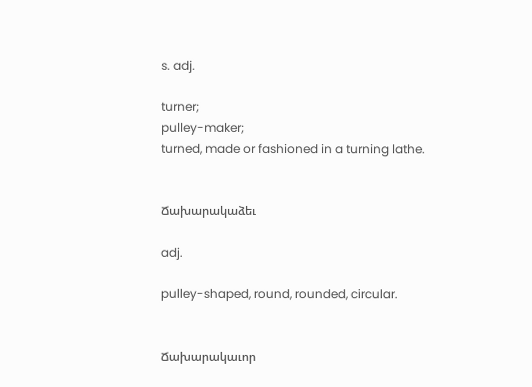s. adj.

turner;
pulley-maker;
turned, made or fashioned in a turning lathe.


Ճախարակաձեւ

adj.

pulley-shaped, round, rounded, circular.


Ճախարակաւոր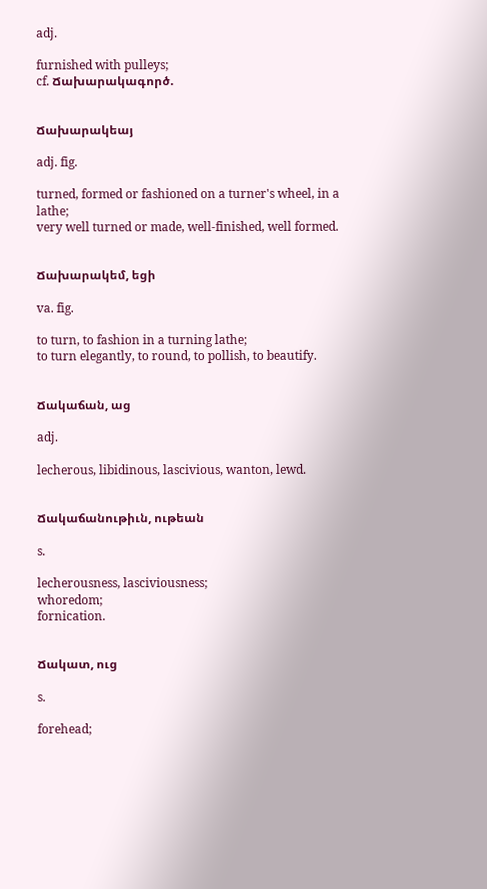adj.

furnished with pulleys;
cf. Ճախարակագործ.


Ճախարակեայ

adj. fig.

turned, formed or fashioned on a turner's wheel, in a lathe;
very well turned or made, well-finished, well formed.


Ճախարակեմ, եցի

va. fig.

to turn, to fashion in a turning lathe;
to turn elegantly, to round, to pollish, to beautify.


Ճակաճան, աց

adj.

lecherous, libidinous, lascivious, wanton, lewd.


Ճակաճանութիւն, ութեան

s.

lecherousness, lasciviousness;
whoredom;
fornication.


Ճակատ, ուց

s.

forehead;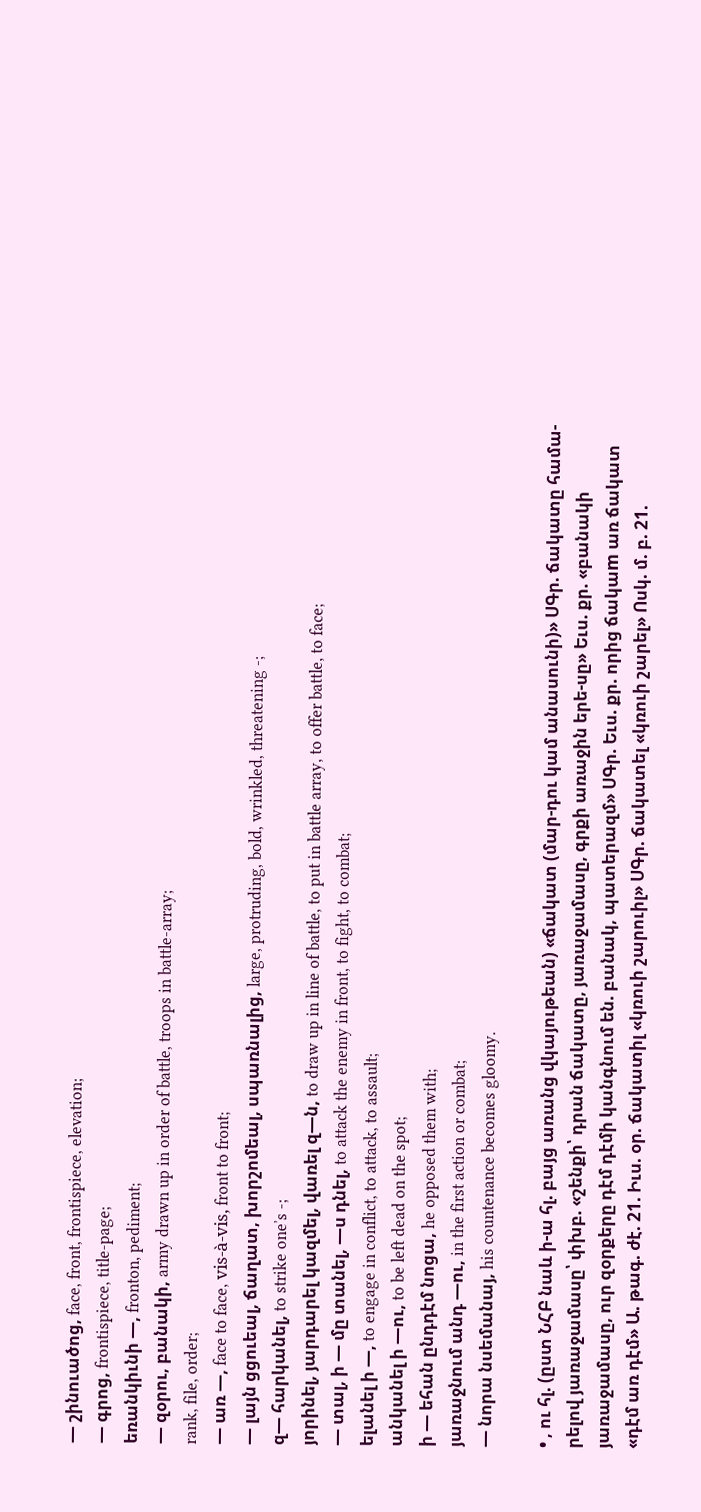— շինուածոց, face, front, frontispiece, elevation;
— գրոց, frontispiece, title-page;
եռանկիւնի —, fronton, pediment;
— զօրու, բանակի, army drawn up in order of battle, troops in battle-array;
rank, file, order;
— առ —, face to face, vis-à-vis, front to front;
— լայն ցցուեալ, ճաղատ, խորշոմեալ, սպառնալից, large, protruding, bold, wrinkled, threatening -;
զ— հարկանել, to strike oneʼs -;
յորինել, յարդարել կազմել, վառել զ—ն, to draw up in line of battle, to put in battle array, to offer battle, to face;
— տալ, ի — մը տանել, —ս դնել, to attack the enemy in front, to fight, to combat;
ելանել ի —, to engage in conflict, to attack, to assault;
անկանել ի —ու, to be left dead on the spot;
ի — եհան ընդդէմ նոցա, he opposed them with;
յառաջնում անդ —ու, in the first action or combat;
— նորա նսեմանայ, his countenance becomes gloomy.

• , ու հլ. (ըստ ՆՀԲ նաև ի-ա հլ. բայց առանց վկայութեան) «ճակատ (մար-դու կամ անասունի)» ՍԳր. ճակատը համա-րելով յառաջամասը՝ փխբ. «շենքի՝ դրան ճակատը, յառաջամասը, գրքի առաջին երե-սը» Եւս. քր. «բանակի յառաջամասը, ուր զօրքերը դէմ դէմի կանգնում են. բանակ, պատերազմ» ՍԳր. Եւս. քր. որից ճակաm առ ճակատ «դէմ առ դէմ» Ա. թագ. ժէ. 21. Իւս. օր. ճակատիլ «կռուի շարուիլ» ՍԳր. ճակատել «կռուի շարել» Ոսկ. մ. բ. 21.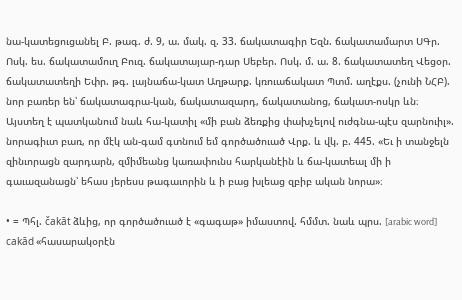նա-կատեցուցանել Բ. թագ. ժ. 9, ա. մակ. զ. 33. ճակատագիր Եզն. ճակատամարտ ՍԳր. Ոսկ. ես. ճակատամուղ Բուզ. ճակատայար-դար Սեբեր. Ոսկ. մ. ա. 8. ճակատատեղ Վեցօր. ճակատատեղի Եփր. թգ. լայնաճա-կատ Աղթարք. կռուաճակատ Պտմ. աղէքս. (չունի ՆՀԲ). նոր բառեր են՝ ճակատագրա-կան, ճակատազարդ, ճակատանոց, ճակատ-ոսկր ևն։ Այստեղ է պատկանում նաև հա-կատիլ «մի բան ձեռքից փախչելով ուժգնա-պէս զարնուիլ». նորագիւտ բառ, որ մէկ ան-գամ գտնում եմ գործածուած Վրք. և վկ. բ. 445. «Եւ ի տանջելն զինւորացն զարդարն, զմիմեանց կառափունս հարկանէին և ճա-կատեալ մի ի գաւազանացն՝ եհաս յերեսս թագաւորին և ի բաց խլեաց զբիբ ական նորա»։

• = Պհլ. čakāt ձևից, որ գործածուած է «գագաթ» իմաստով. հմմտ. նաև պրս. [arabic word] cakād «հասարակօրէն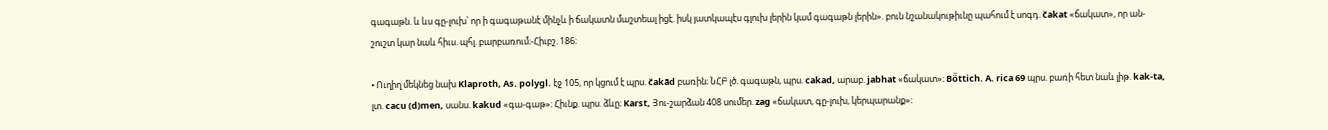գագաթն. և ևս գը-լուխ՝ որ ի գագաթանէ մինչև ի ճակատն մաշտեալ իցէ. իսկ յատկապէս գլուխ լերին կամ գագաթն լերին». բուն նշանակութիւնը պահում է սոգդ. čakat «ճակատ», որ ան-շուշտ կար նաև հիւս. պհլ. բարբառում։-Հիւբշ. 186։

• Ուղիղ մեկնեց նախ Klaproth, As. polygl. էջ 105, որ կցում է պրս. čakād բառին։ ՆՀԲ լծ. գագաթն, պրս. cakad, արաբ. jabhat «ճակատ»։ Bö̈ttich. A. rica 69 պրս. բառի հետ նաև լիթ. kak-ta, լտ. cacu (d)men, սանս. kakud «գա-գաթ»։ Հիւնք. պրս. ձևը։ Karst, Յու-շարձան 408 սումեր. zag «ճակատ, գը-լուխ, կերպարանք»։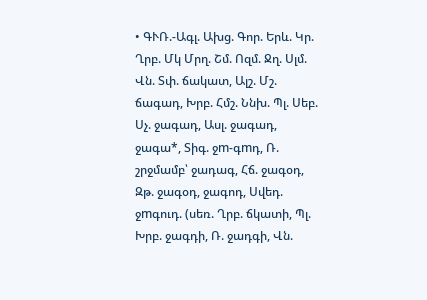• ԳՒՌ.-Ագլ. Ախց. Գոր. Երև. Կր. Ղրբ. Մկ Մրղ. Շմ. Ոզմ. Ջղ. Սլմ. Վն. Տփ. ճակատ, Ալշ. Մշ. ճագադ, Խրբ. Հմշ. Ննխ. Պլ. Սեբ. Սչ. ջագադ, Ասլ. ջագադ, ջագա*, Տիգ. ջm-գmդ, Ռ. շրջմամբ՝ ջադագ, Հճ. ջագօդ, Զթ. ջագօդ, ջագոդ, Սվեդ. ջmգուդ. (սեռ. Ղրբ. ճկատի, Պլ. Խրբ. ջագդի, Ռ. ջադգի, Վն.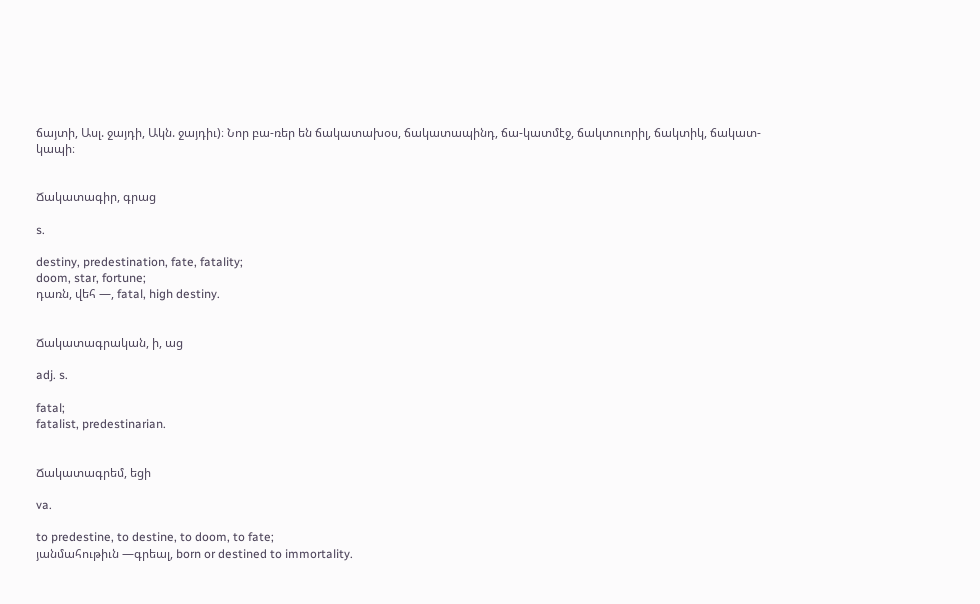ճայտի, Ասլ. ջայդի, Ակն. ջայդիւ)։ Նոր բա-ռեր են ճակատախօս, ճակատապինդ, ճա-կատմէջ, ճակտուորիլ, ճակտիկ, ճակատ-կապի։


Ճակատագիր, գրաց

s.

destiny, predestination, fate, fatality;
doom, star, fortune;
դառն, վեհ —, fatal, high destiny.


Ճակատագրական, ի, աց

adj. s.

fatal;
fatalist, predestinarian.


Ճակատագրեմ, եցի

va.

to predestine, to destine, to doom, to fate;
յանմահութիւն —գրեալ, born or destined to immortality.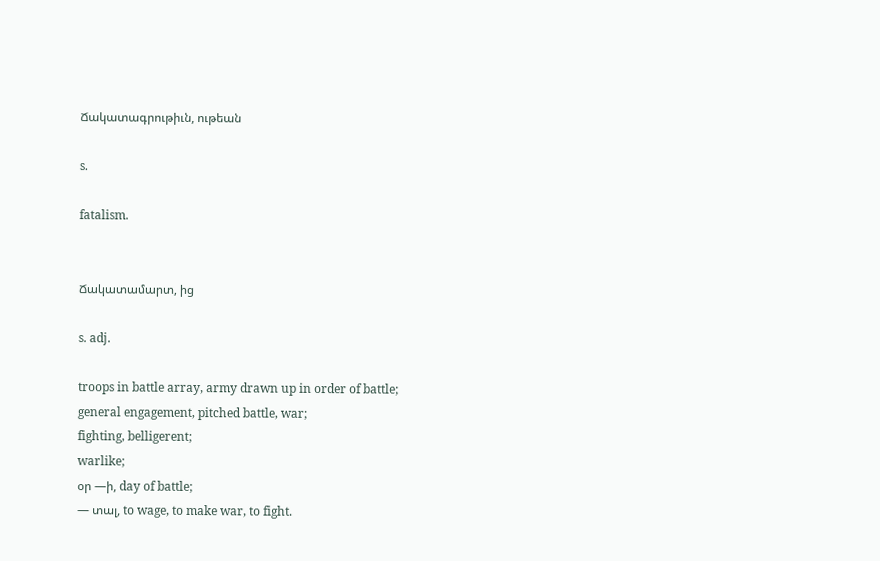Ճակատագրութիւն, ութեան

s.

fatalism.


Ճակատամարտ, ից

s. adj.

troops in battle array, army drawn up in order of battle;
general engagement, pitched battle, war;
fighting, belligerent;
warlike;
օր —ի, day of battle;
— տալ, to wage, to make war, to fight.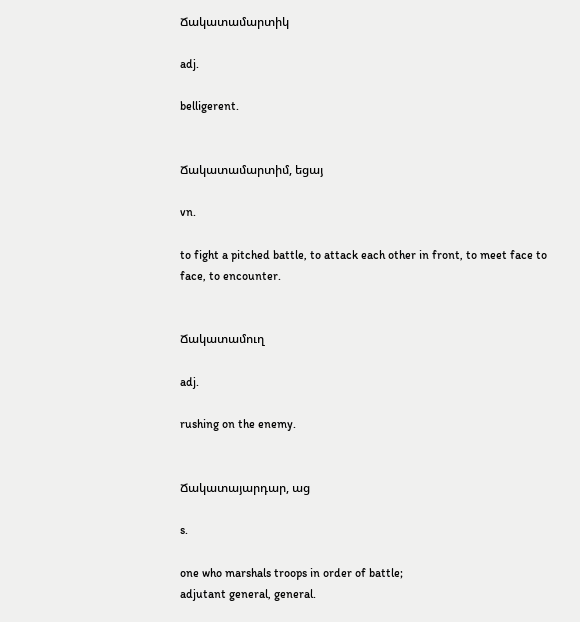Ճակատամարտիկ

adj.

belligerent.


Ճակատամարտիմ, եցայ

vn.

to fight a pitched battle, to attack each other in front, to meet face to face, to encounter.


Ճակատամուղ

adj.

rushing on the enemy.


Ճակատայարդար, աց

s.

one who marshals troops in order of battle;
adjutant general, general.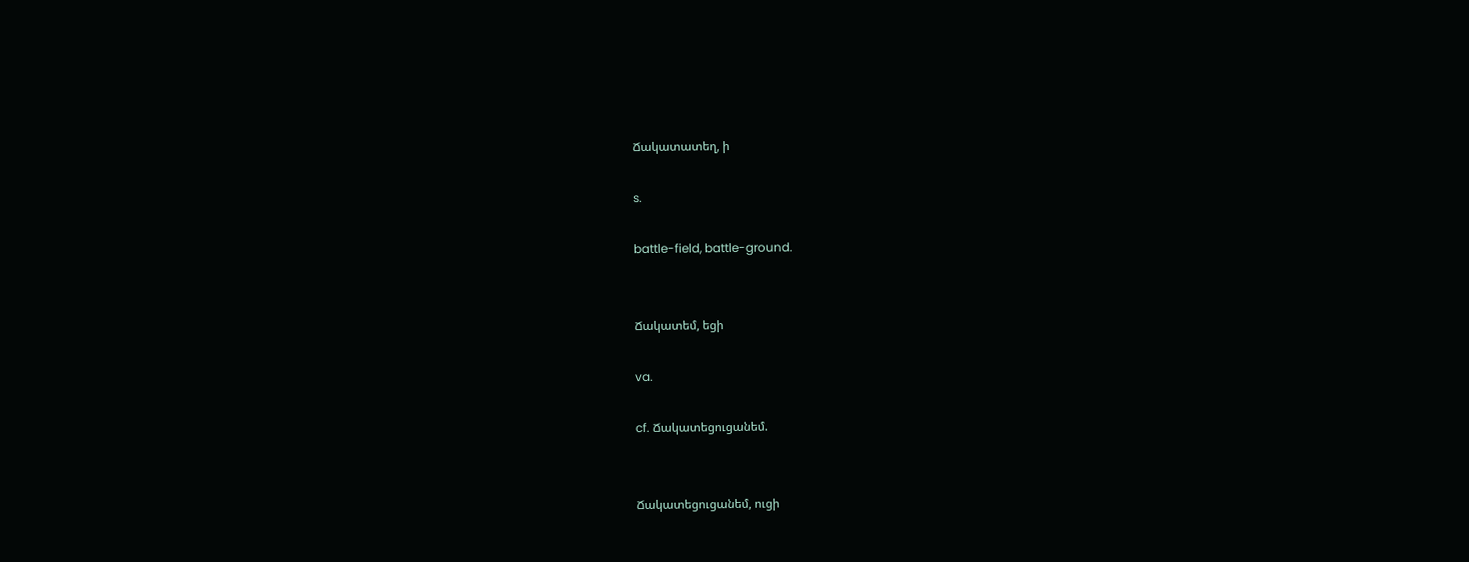Ճակատատեղ, ի

s.

battle-field, battle-ground.


Ճակատեմ, եցի

va.

cf. Ճակատեցուցանեմ.


Ճակատեցուցանեմ, ուցի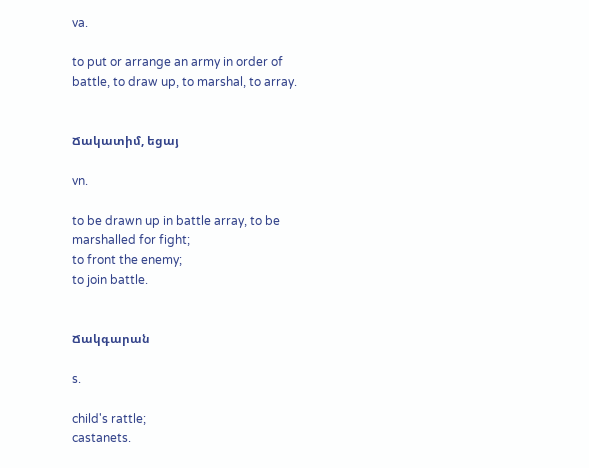va.

to put or arrange an army in order of battle, to draw up, to marshal, to array.


Ճակատիմ, եցայ

vn.

to be drawn up in battle array, to be marshalled for fight;
to front the enemy;
to join battle.


Ճակգարան

s.

child's rattle;
castanets.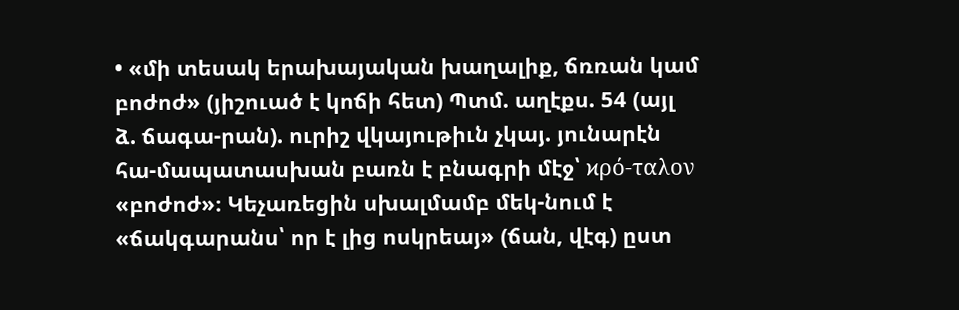• «մի տեսակ երախայական խաղալիք, ճռռան կամ բոժոժ» (յիշուած է կոճի հետ) Պտմ. աղէքս. 54 (այլ ձ. ճագա-րան). ուրիշ վկայութիւն չկայ. յունարէն հա-մապատասխան բառն է բնագրի մէջ՝ ϰρό-ταλον «բոժոժ»։ Կեչառեցին սխալմամբ մեկ-նում է «ճակգարանս՝ որ է լից ոսկրեայ» (ճան, վէգ) ըստ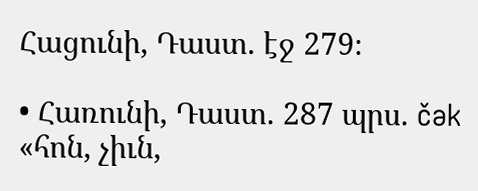Հացունի, Դաստ. էջ 279։

• Հառունի, Դաստ. 287 պրս. čək «հոն, չիւն,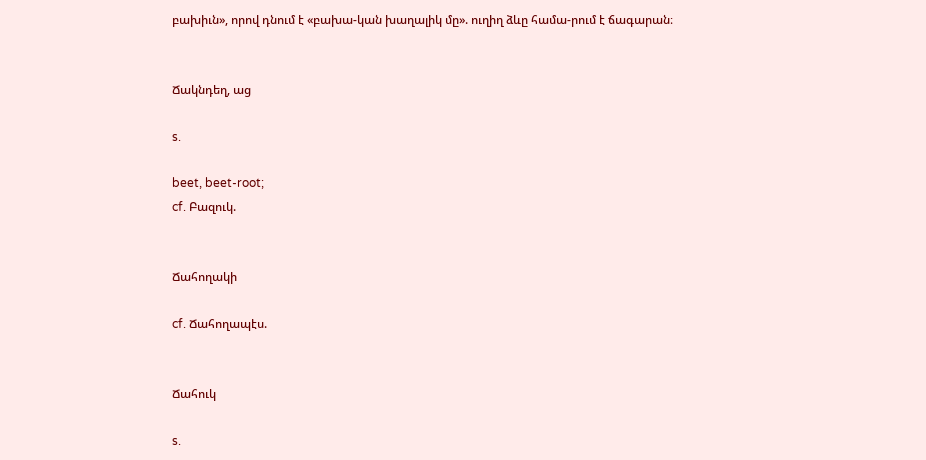բախիւն», որով դնում է «բախա-կան խաղալիկ մը». ուղիղ ձևը համա-րում է ճագարան։


Ճակնդեղ, աց

s.

beet, beet-root;
cf. Բազուկ.


Ճահողակի

cf. Ճահողապէս.


Ճահուկ

s.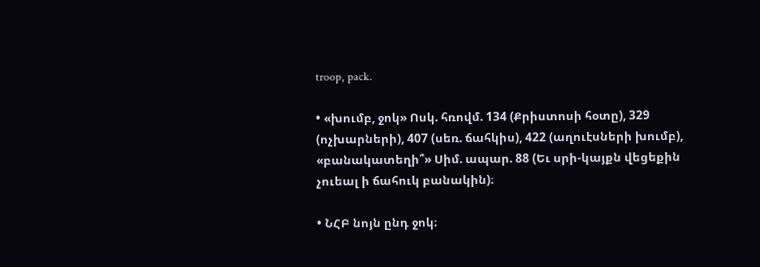troop, pack.

• «խումբ, ջոկ» Ոսկ. հռովմ. 134 (Քրիստոսի հօտը), 329 (ոչխարների), 407 (սեռ. ճահկիս), 422 (աղուէսների խումբ), «բանակատեղի՞» Սիմ. ապար. 88 (Եւ սրի-կայքն վեցեքին չուեալ ի ճահուկ բանակին)։

• ՆՀԲ նոյն ընդ ջոկ։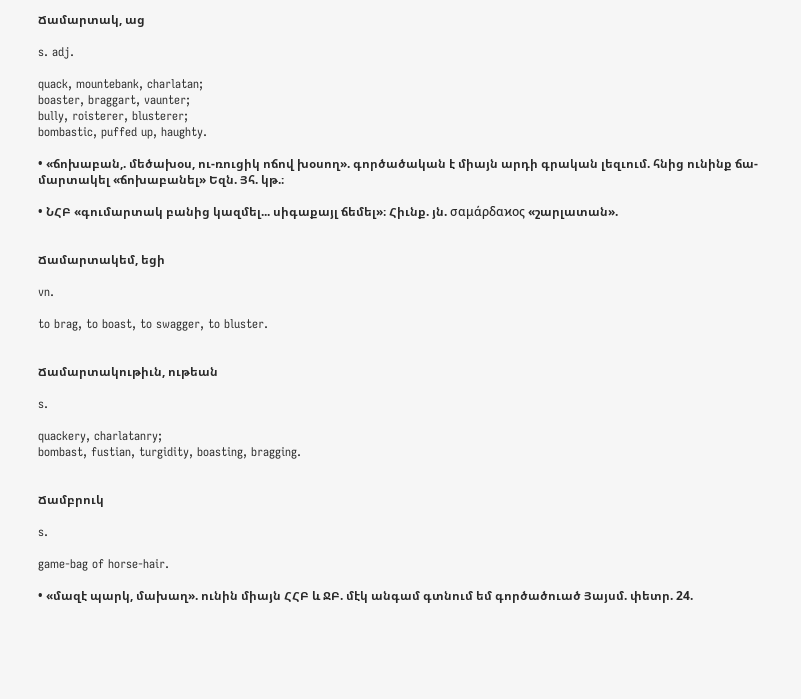Ճամարտակ, աց

s. adj.

quack, mountebank, charlatan;
boaster, braggart, vaunter;
bully, roisterer, blusterer;
bombastic, puffed up, haughty.

• «ճոխաբան,. մեծախօս, ու-ռուցիկ ոճով խօսող». գործածական է միայն արդի գրական լեզւում. հնից ունինք ճա-մարտակել «ճոխաբանել» Եզն. Յհ. կթ.։

• ՆՀԲ «գումարտակ բանից կազմել... սիգաքայլ ճեմել»։ Հիւնք. յն. σαμάρδαϰος «շարլատան».


Ճամարտակեմ, եցի

vn.

to brag, to boast, to swagger, to bluster.


Ճամարտակութիւն, ութեան

s.

quackery, charlatanry;
bombast, fustian, turgidity, boasting, bragging.


Ճամբրուկ

s.

game-bag of horse-hair.

• «մազէ պարկ, մախաղ». ունին միայն ՀՀԲ և ՋԲ. մէկ անգամ գտնում եմ գործածուած Յայսմ. փետր. 24.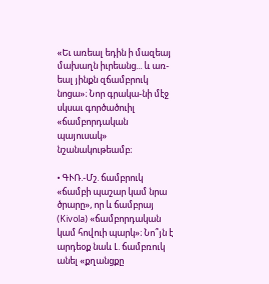«Եւ առեալ եդին ի մազեայ մախաղն իւրեանց... և առ-եալ յինքն զճամբրուկ նոցա»։ Նոր գրակա-նի մէջ սկսաւ գործածուիլ «ճամբորդական պայուսակ» նշանակութեամբ։

• ԳՒՌ.-Մշ. ճամբրուկ «ճամբի պաշար կամ նրա ծրարը», որ և ճամբրայ (Kivola) «ճամբորդական կամ հովուի պարկ»։ Նո՞յն է արդեօք նաև Լ. ճամբռուկ անել «քղանցքը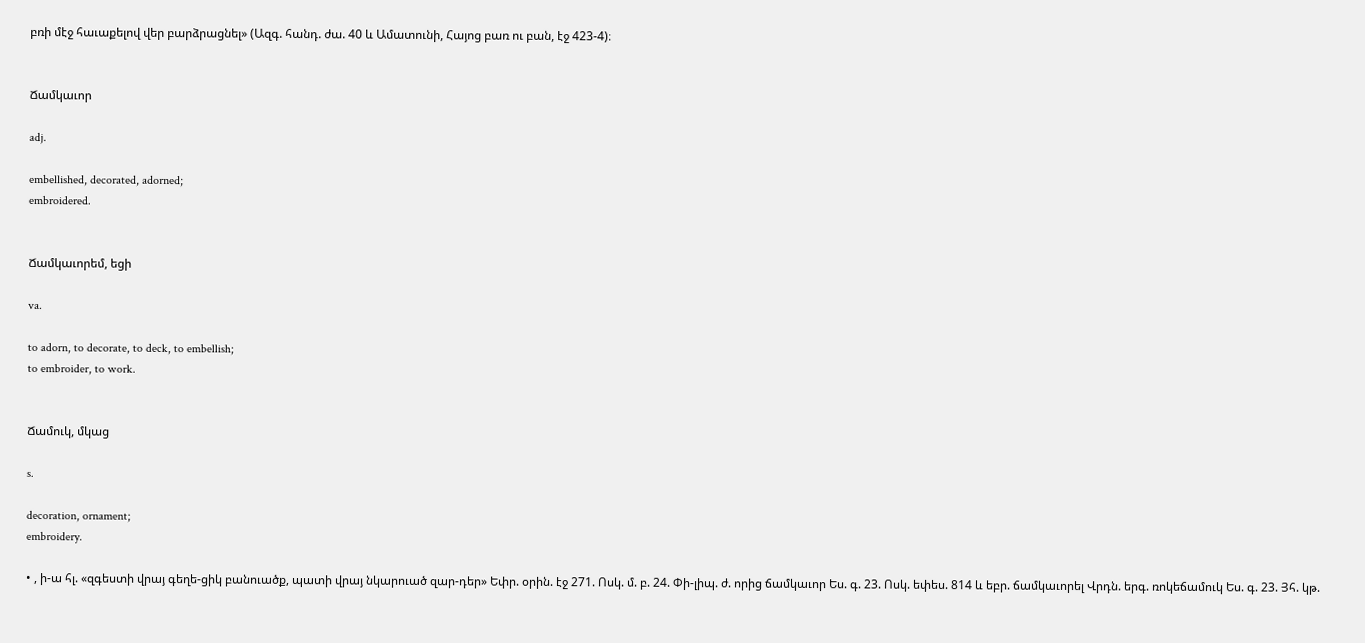բռի մէջ հաւաքելով վեր բարձրացնել» (Ազգ. հանդ. ժա. 40 և Ամատունի, Հայոց բառ ու բան, էջ 423-4)։


Ճամկաւոր

adj.

embellished, decorated, adorned;
embroidered.


Ճամկաւորեմ, եցի

va.

to adorn, to decorate, to deck, to embellish;
to embroider, to work.


Ճամուկ, մկաց

s.

decoration, ornament;
embroidery.

• , ի-ա հլ. «զգեստի վրայ գեղե-ցիկ բանուածք, պատի վրայ նկարուած զար-դեր» Եփր. օրին. էջ 271. Ոսկ. մ. բ. 24. Փի-լիպ. ժ. որից ճամկաւոր Ես. գ. 23. Ոսկ. եփես. 814 և եբր. ճամկաւորել Վրդն. երգ. ռոկեճամուկ Ես. գ. 23. Յհ. կթ.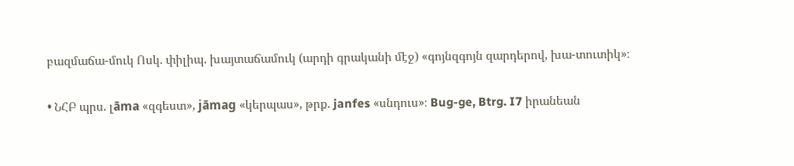բազմաճա-մուկ Ոսկ. փիլիպ. խայտաճամուկ (արդի գրականի մէջ) «գոյնզգոյն զարդերով, խա-տուտիկ»։

• ՆՀԲ պրս. լāma «զգեստ», jāmag «կերպաս», թրք. janfes «սնդուս»։ Bug-ge, Btrg. I7 իրանեան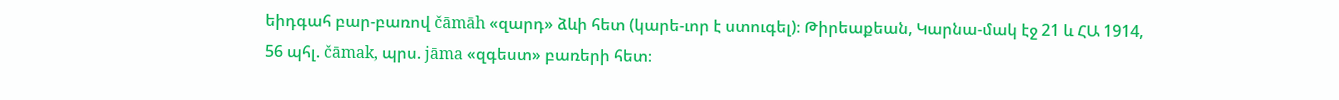եիդգահ բար-բառով čāmāh «զարդ» ձևի հետ (կարե-ւոր է ստուգել)։ Թիրեաքեան, Կարնա-մակ էջ 21 և ՀԱ 1914, 56 պհլ. čāmak, պրս. jāma «զգեստ» բառերի հետ։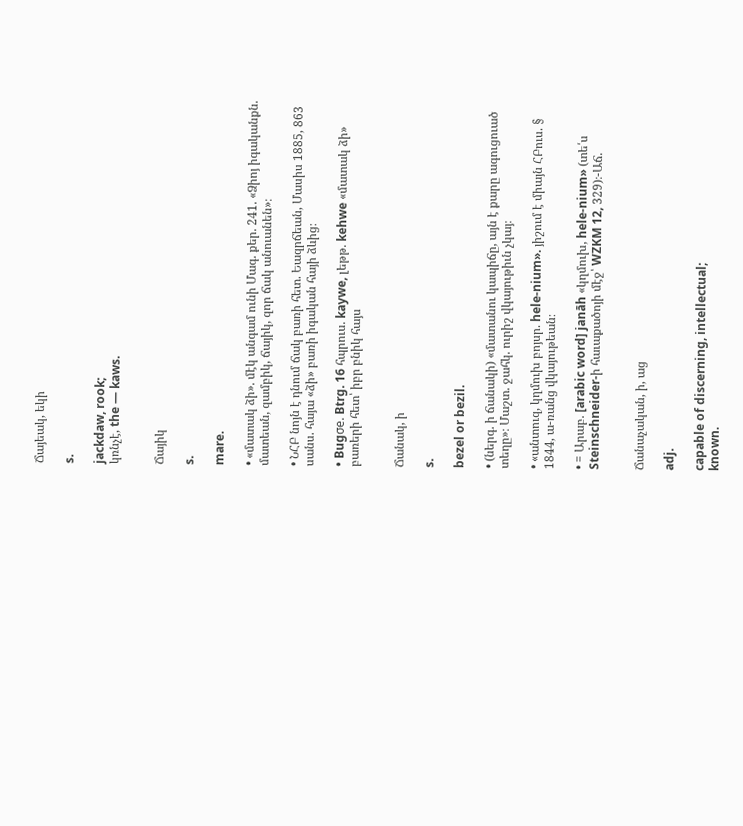Ճայեակ, եկի

s.

jackdaw, rook;
կռնչէ, the — kaws.


Ճայիկ

s.

mare.

• «մատակ ձի». մէկ անգամ ունի Մագ. քեր. 241. «Ձիոյ իգականքն. մատեան, զամբիկ, ճայիկ, զոր ճակ անուանեն»։

• ՆՀԲ նոյն է դնում ճակ բառի հետ. Եազրճեան, Մասիս 1885, 863 սանս. հայա «ձի» բառի իգական հայի ձևից։

• Bugσe. Btrg. 16 հպրուս. kaywe, լեթթ. kehwe «մատակ ձի» բառերի հետ՝ իբր բնիկ հայս


Ճանակ, ի

s.

bezel or bezil.

• (ներգ. ի ճանակի) «մատանու կապիճը, այն է քարը ագուցուած տեղը»։ Մաշտ. ջահկ. ուրիշ վկայութիւն չկայ։

• «անտուզ, կղմուխ բոյսր. hele-nium». յիշում է միայն ՀԲուս. § 1844, ա-ռանց վկայութեան։

• = Արաբ. [arabic word] janāh «կղմուխ, hele-nium» (տե՛ս Steinschneider-ի հաւաքածոյի մէջ՝ WZKM 12, 329)։-Աճ.


Ճանաչական, ի, աց

adj.

capable of discerning, intellectual;
known.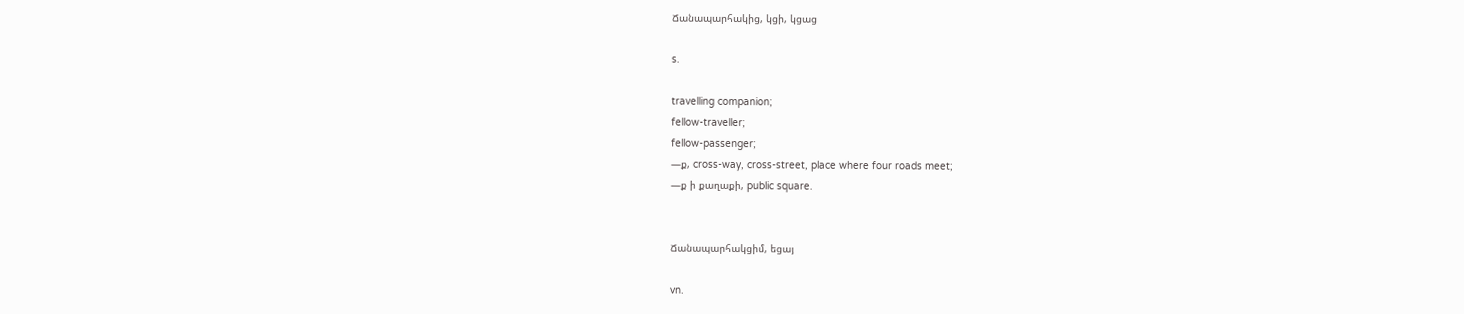Ճանապարհակից, կցի, կցաց

s.

travelling companion;
fellow-traveller;
fellow-passenger;
—ք, cross-way, cross-street, place where four roads meet;
—ք ի քաղաքի, public square.


Ճանապարհակցիմ, եցայ

vn.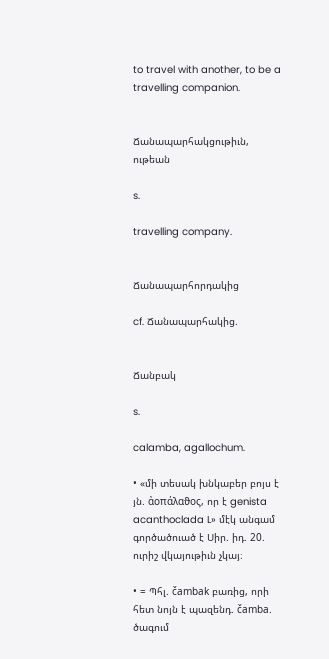to travel with another, to be a travelling companion.


Ճանապարհակցութիւն, ութեան

s.

travelling company.


Ճանապարհորդակից

cf. Ճանապարհակից.


Ճանբակ

s.

calamba, agallochum.

• «մի տեսակ խնկաբեր բոյս է յն. ἀοπάλαϑος, որ է genista acanthoclada L» մէկ անգամ գործածուած է Սիր. իդ. 20. ուրիշ վկայութիւն չկայ։

• = Պհլ. čambak բառից, որի հետ նոյն է պազենդ. čamba. ծագում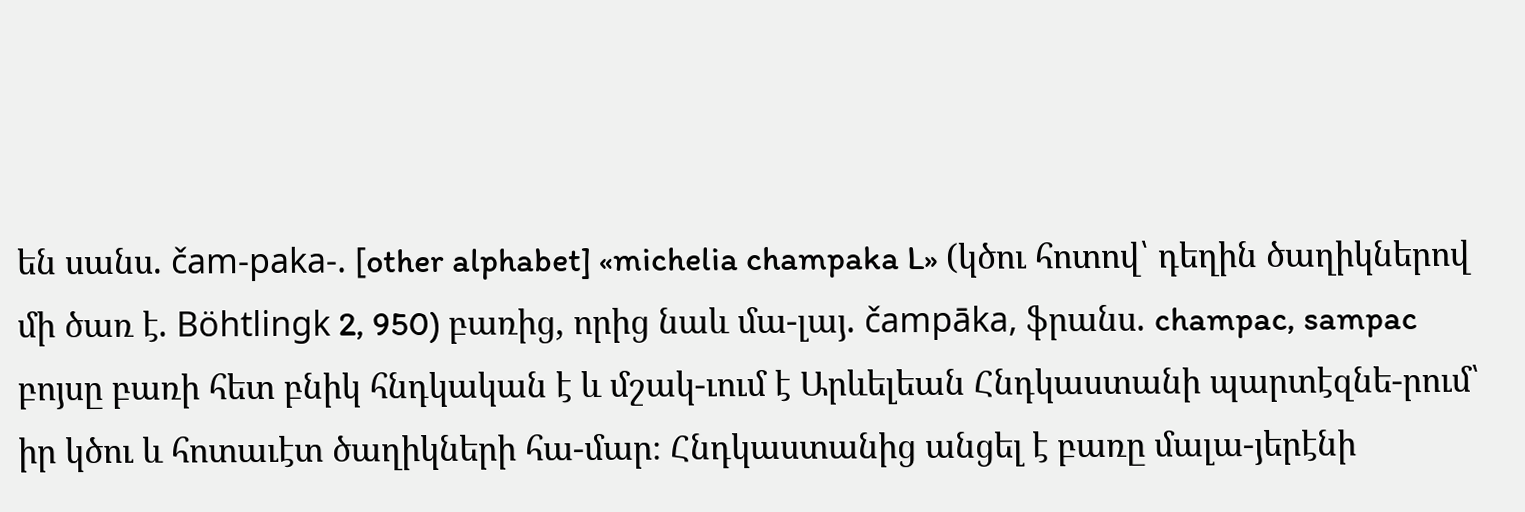են սանս. čam-paka-. [other alphabet] «michelia champaka L» (կծու հոտով՝ դեղին ծաղիկներով մի ծառ է. Böhtlingk 2, 950) բառից, որից նաև մա-լայ. čampāka, ֆրանս. champac, sampac բոյսը բառի հետ բնիկ հնդկական է և մշակ-ւում է Արևելեան Հնդկաստանի պարտէզնե-րում՝ իր կծու և հոտաւէտ ծաղիկների հա-մար։ Հնդկաստանից անցել է բառը մալա-յերէնի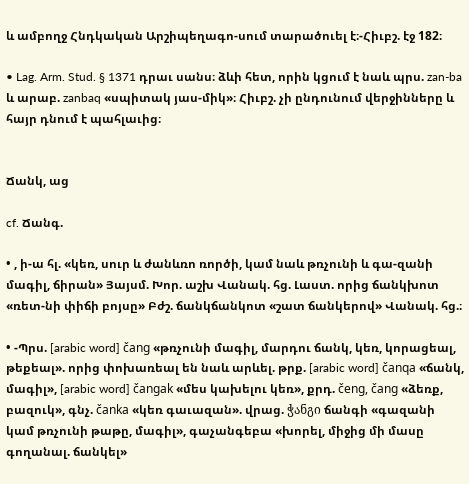և ամբողջ Հնդկական Արշիպեղագո-սում տարածուել է։-Հիւբշ. էջ 182։

• Lag. Arm. Stud. § 1371 դրաւ սանս։ ձևի հետ, որին կցում է նաև պրս. zan-ba և արաբ. zanbaq «սպիտակ յաս-միկ»։ Հիւբշ. չի ընդունում վերջինները և հայր դնում է պահլաւից։


Ճանկ, աց

cf. Ճանգ.

• , ի-ա հլ. «կեռ, սուր և ժանևռո ռործի, կամ նաև թռչունի և գա-զանի մագիլ, ճիրան» Յայսմ. Խոր. աշխ Վանակ. հց. Լաստ. որից ճանկխոտ «ռետ-նի փիճի բոյսը» Բժշ. ճանկճանկոտ «շատ ճանկերով» Վանակ. հց.։

• -Պրս. [arabic word] čang «թռչունի մագիլ, մարդու ճանկ, կեռ, կորացեալ, թեքեալ». որից փոխառեալ են նաև արևել. թրք. [arabic word] čanqa «ճանկ, մագիլ», [arabic word] čangak «մես կախելու կեռ», քրդ. čeng, čang «ձեռք, բազուկ», գնչ. čanka «կեռ գաւազան». վրաց. ჭანგი ճանգի «գազանի կամ թռչունի թաթը, մագիլ», գաչանգեբա «խորել, միջից մի մասը գողանալ. ճանկել»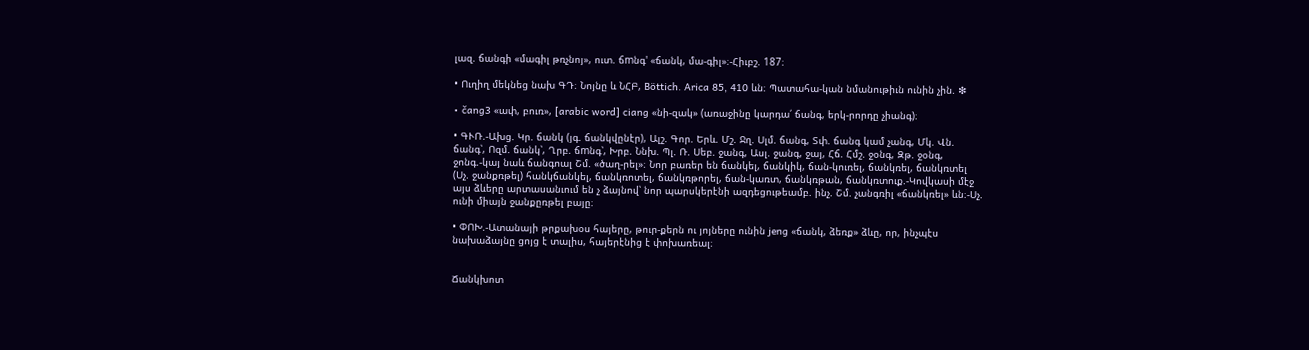լազ. ճանգի «մագիլ թռչնոյ», ուտ. ճmնգ' «ճանկ, մա-գիլ»։-Հիւբշ. 187։

• Ուղիղ մեկնեց նախ ԳԴ։ Նոյնը և ՆՀԲ, Böttich. Arica 85, 410 ևն։ Պատահա-կան նմանութիւն ունին չին. ❇

• čang3 «ափ, բուռ», [arabic word] ciang «նի-զակ» (առաջինը կարդա՛ ճանգ, երկ-րորդը չիանգ)։

• ԳՒՌ.-Ախց. Կր. ճանկ (յգ. ճանկվընէր), Ալշ. Գոր. Երև. Մշ. Ջղ. Սլմ. ճանգ, Տփ. ճանգ կամ չանգ, Մկ. Վն. ճանգ՝, Ոզմ. ճանկ՝, Ղրբ. ճmնգ՝, Խրբ. Ննխ. Պլ. Ռ. Սեբ. ջանգ, Ասլ. ջանգ, ջայ, Հճ. Հմշ. ջօնգ, Զթ. ջօնգ, ջոնգ.-կայ նաև ճանգոալ Շմ. «ծաղ-րել»։ Նոր բառեր են ճանկել, ճանկիկ, ճան-կուռել, ճանկռել, ճանկռտել (Սչ. ջանքռթել) հանկճանկել, ճանկռոտել, ճանկռթորել, ճան-կառտ, ճանկռթան, ճանկռտուք.-Կովկասի մէջ այս ձևերը արտասանւում են չ ձայնով՝ նոր պարսկերէնի ազդեցութեամբ. ինչ. Շմ. չանգռիլ «ճանկռել» ևն։-Սչ. ունի միայն ջանքըռթել բայը։

• ՓՈԽ.-Ատանայի թրքախօս հայերը, թուր-քերն ու յոյները ունին jeng «ճանկ, ձեռք» ձևը, որ, ինչպէս նախաձայնը ցոյց է տալիս, հայերէնից է փոխառեալ։


Ճանկխոտ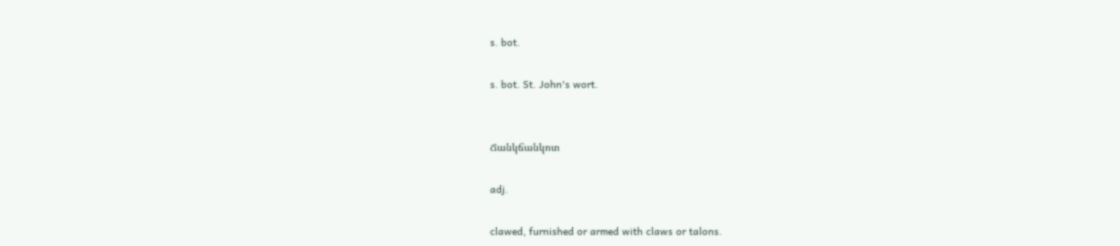s. bot.

s. bot. St. John's wort.


Ճանկճանկոտ

adj.

clawed, furnished or armed with claws or talons.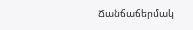Ճանճաճերմակ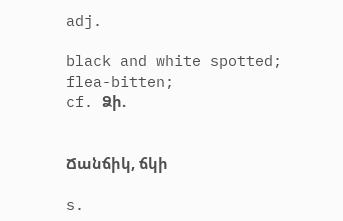adj.

black and white spotted;
flea-bitten;
cf. Ձի.


Ճանճիկ, ճկի

s.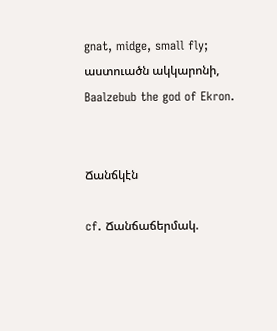gnat, midge, small fly;
աստուածն ակկարոնի, Baalzebub the god of Ekron.


Ճանճկէն

cf. Ճանճաճերմակ.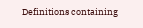Definitions containing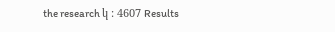the research կ : 4607 Results